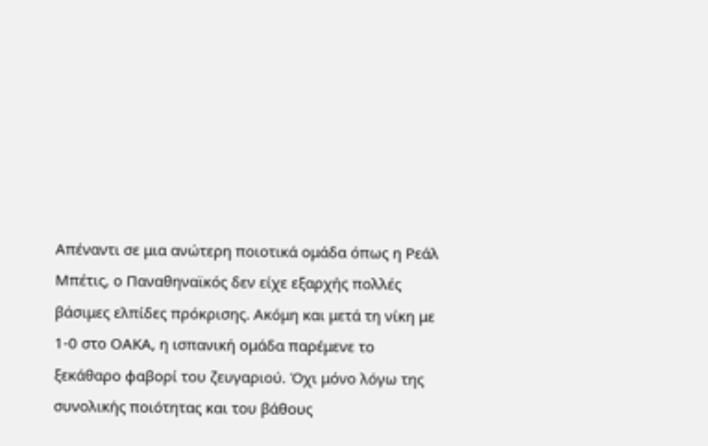Απέναντι σε μια ανώτερη ποιοτικά ομάδα όπως η Ρεάλ Μπέτις, ο Παναθηναϊκός δεν είχε εξαρχής πολλές βάσιμες ελπίδες πρόκρισης. Ακόμη και μετά τη νίκη με 1-0 στο ΟΑΚΑ, η ισπανική ομάδα παρέμενε το ξεκάθαρο φαβορί του ζευγαριού. Όχι μόνο λόγω της συνολικής ποιότητας και του βάθους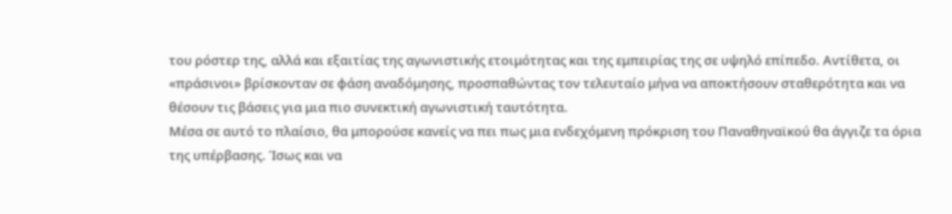του ρόστερ της, αλλά και εξαιτίας της αγωνιστικής ετοιμότητας και της εμπειρίας της σε υψηλό επίπεδο. Αντίθετα, οι «πράσινοι» βρίσκονταν σε φάση αναδόμησης, προσπαθώντας τον τελευταίο μήνα να αποκτήσουν σταθερότητα και να θέσουν τις βάσεις για μια πιο συνεκτική αγωνιστική ταυτότητα.
Μέσα σε αυτό το πλαίσιο, θα μπορούσε κανείς να πει πως μια ενδεχόμενη πρόκριση του Παναθηναϊκού θα άγγιζε τα όρια της υπέρβασης. Ίσως και να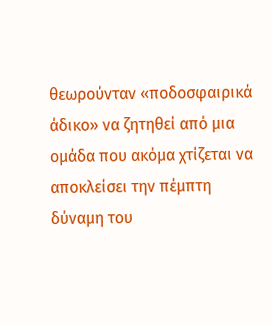θεωρούνταν «ποδοσφαιρικά άδικο» να ζητηθεί από μια ομάδα που ακόμα χτίζεται να αποκλείσει την πέμπτη δύναμη του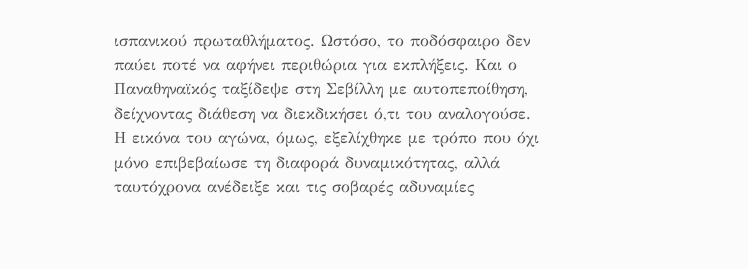ισπανικού πρωταθλήματος. Ωστόσο, το ποδόσφαιρο δεν παύει ποτέ να αφήνει περιθώρια για εκπλήξεις. Και ο Παναθηναϊκός ταξίδεψε στη Σεβίλλη με αυτοπεποίθηση, δείχνοντας διάθεση να διεκδικήσει ό,τι του αναλογούσε.
Η εικόνα του αγώνα, όμως, εξελίχθηκε με τρόπο που όχι μόνο επιβεβαίωσε τη διαφορά δυναμικότητας, αλλά ταυτόχρονα ανέδειξε και τις σοβαρές αδυναμίες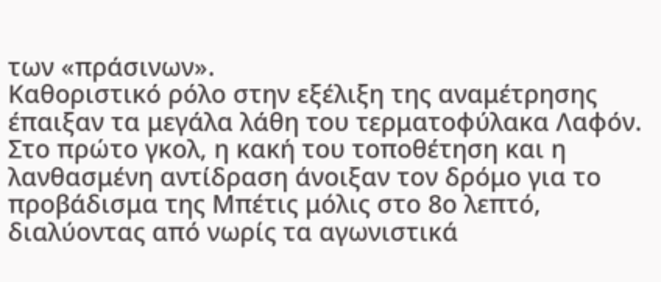των «πράσινων».
Καθοριστικό ρόλο στην εξέλιξη της αναμέτρησης έπαιξαν τα μεγάλα λάθη του τερματοφύλακα Λαφόν. Στο πρώτο γκολ, η κακή του τοποθέτηση και η λανθασμένη αντίδραση άνοιξαν τον δρόμο για το προβάδισμα της Μπέτις μόλις στο 8ο λεπτό, διαλύοντας από νωρίς τα αγωνιστικά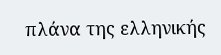πλάνα της ελληνικής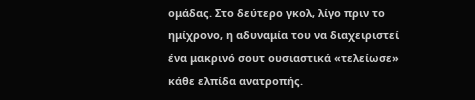ομάδας. Στο δεύτερο γκολ, λίγο πριν το ημίχρονο, η αδυναμία του να διαχειριστεί ένα μακρινό σουτ ουσιαστικά «τελείωσε» κάθε ελπίδα ανατροπής.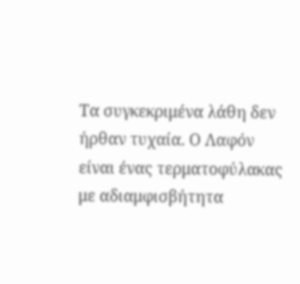Τα συγκεκριμένα λάθη δεν ήρθαν τυχαία. Ο Λαφόν είναι ένας τερματοφύλακας με αδιαμφισβήτητα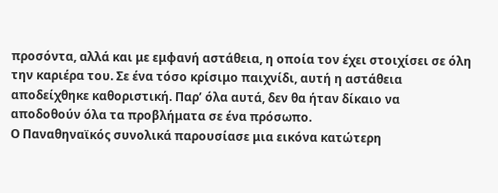προσόντα, αλλά και με εμφανή αστάθεια, η οποία τον έχει στοιχίσει σε όλη την καριέρα του. Σε ένα τόσο κρίσιμο παιχνίδι, αυτή η αστάθεια αποδείχθηκε καθοριστική. Παρ’ όλα αυτά, δεν θα ήταν δίκαιο να αποδοθούν όλα τα προβλήματα σε ένα πρόσωπο.
Ο Παναθηναϊκός συνολικά παρουσίασε μια εικόνα κατώτερη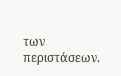των περιστάσεων.